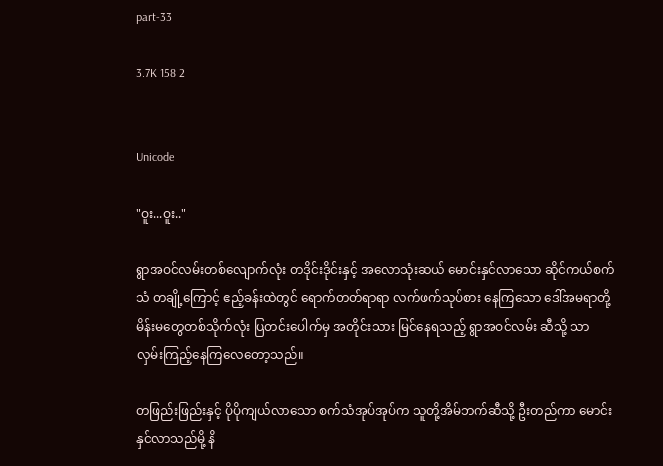part-33

3.7K 158 2


Unicode

"ဝူး...ဝူး.."

ရွာအဝင်လမ်းတစ်လျောက်လုံး တဒိုင်းဒိုင်းနှင့် အလောသုံးဆယ် မောင်းနှင်လာသော ဆိုင်ကယ်စက်သံ တချို့ကြောင့် ဧည့်ခန်းထဲတွင် ရောက်တတ်ရာရာ လက်ဖက်သုပ်စား နေကြသော ဒေါ်အမရာတို့ မိန်းမတွေတစ်သိုက်လုံး ပြတင်းပေါက်မှ အတိုင်းသား မြင်နေရသည့် ရွာအဝင်လမ်း ဆီသို့ သာ လှမ်းကြည့်နေကြလေတော့သည်။

တဖြည်းဖြည်းနှင့် ပိုပိုကျယ်လာသော စက်သံအုပ်အုပ်က သူတို့အိမ်ဘက်ဆီသို့ ဦးတည်ကာ မောင်းနှင်လာသည်မို့ နိ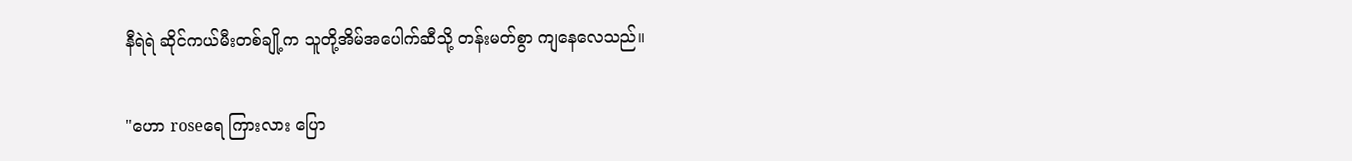နီရဲရဲ ဆိုင်ကယ်မီးတစ်ချို့က သူတို့အိမ်အပေါက်ဆီသို့ တန်းမတ်စွာ ကျနေလေသည်။

"ဟော roseရေ ကြားလား ပြော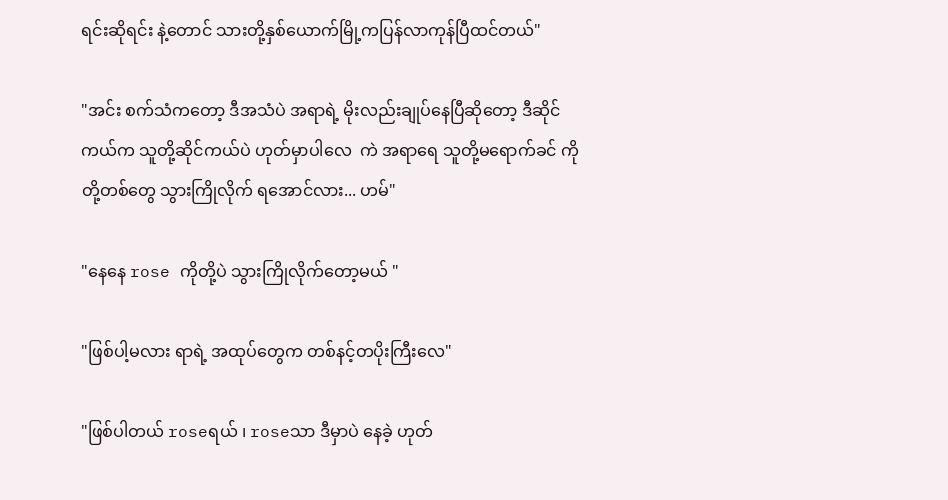ရင်းဆိုရင်း နဲ့တောင် သားတို့နှစ်ယောက်မြို့ကပြန်လာကုန်ပြီထင်တယ်"

"အင်း စက်သံကတော့ ဒီအသံပဲ အရာရဲ့ မိုးလည်းချုပ်နေပြီဆိုတော့ ဒီဆိုင်ကယ်က သူတို့ဆိုင်ကယ်ပဲ ဟုတ်မှာပါလေ  ကဲ အရာရေ သူတို့မရောက်ခင် ကို တို့တစ်တွေ သွားကြိုလိုက် ရအောင်လား... ဟမ်"

"နေနေ rose ကိုတို့ပဲ သွားကြိုလိုက်တော့မယ် "

"ဖြစ်ပါ့မလား ရာရဲ့ အထုပ်တွေက တစ်နင့်တပိုးကြီးလေ"

"ဖြစ်ပါတယ် roseရယ် ၊ roseသာ ဒီမှာပဲ နေခဲ့ ဟုတ်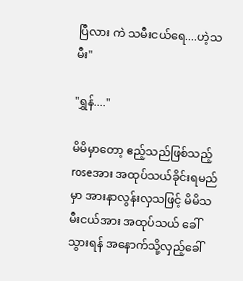ပြီလား ကဲ သမီးငယ်ရေ....ဟဲ့သမီး"

"ရွှန်...."

မိမိမှာတော့ ဧည့်သည်ဖြစ်သည့် roseအား အထုပ်သယ်ခိုင်းရမည်မှာ အားနာလွန်းလှသဖြင့် မိမိသမီးငယ်အား အထုပ်သယ် ခေါ်သွားရန် အနောက်သို့လှည့်ခေါ်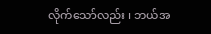လိုက်သော်လည်း ၊ ဘယ်အ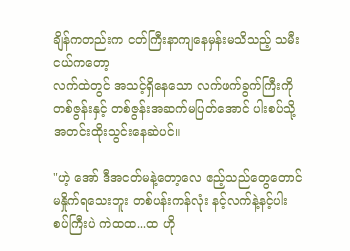ချိန်ကတည်းက ငတ်ကြီးနာကျနေမှန်းမသိသည့် သမီးငယ်ကတော့
လက်ထဲတွင် အသင့်ရှိနေသော လက်ဖက်ခွက်ကြီးကို တစ်ဇွန်းနှင့် တစ်ဇွန်းအဆက်မပြတ်အောင် ပါးစပ်သို့ အတင်းထိုးသွင်းနေဆဲပင်။

"ဟဲ့ အော် ဒီအငတ်မနဲ့တော့လေ ဧည့်သည်တွေတောင် မနှိုက်ရသေးဘူး တစ်ပန်းကန်လုံး နင့်လက်နဲ့နင့်ပါးစပ်ကြီးပဲ ကဲထထ...ထ ဟို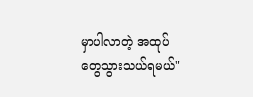မှာပါလာတဲ့ အထုပ်တွေသွားသယ်ရမယ်"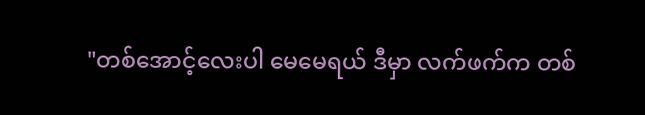"တစ်အောင့်လေးပါ မေမေရယ် ဒီမှာ လက်ဖက်က တစ်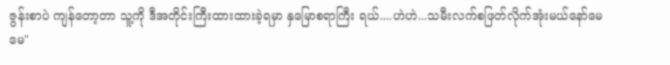ဇွန်းစာပဲ ကျန်တော့တာ သူ့ကို ဒီအတိုင်းကြီးထားထားခဲ့ရမှာ နှမြောစရာကြီး ရယ်....ဟဲဟဲ...သမီးလက်စဖြတ်လိုက်အုံးမယ်နော်မေမေ"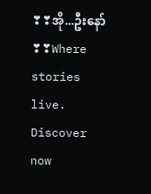❣❣အို...ဦးနော်❣❣Where stories live. Discover now